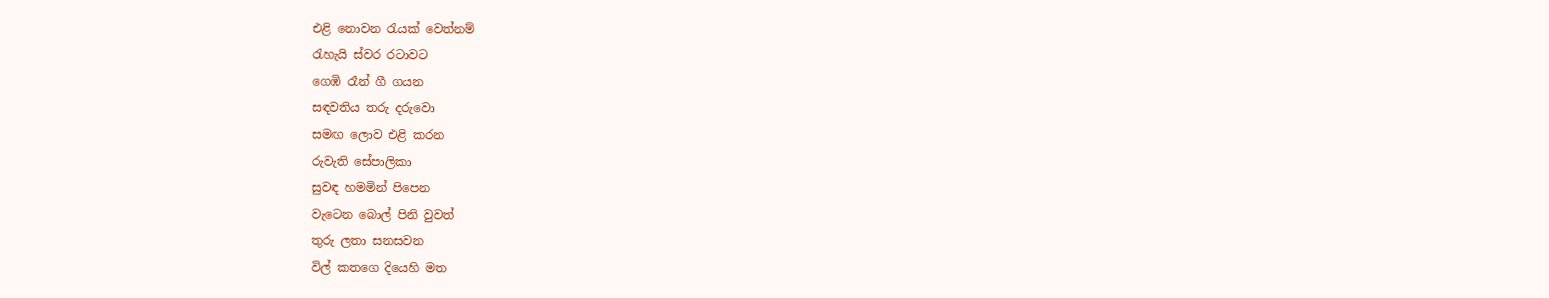එළි නොවන රැයක් වෙත්නම්
රැහැයි ස්වර රටාවට
ගෙඹි රෑන් ගී ගයන
සඳවතිය තරු දරුවො
සමඟ ලොව එළි කරන
රුවැති සේපාලිකා
සුවඳ හමමින් පිපෙන
වැටෙන බොල් පිනි වුවත්
තුරු ලතා සනසවන
විල් කතගෙ දියෙහි මත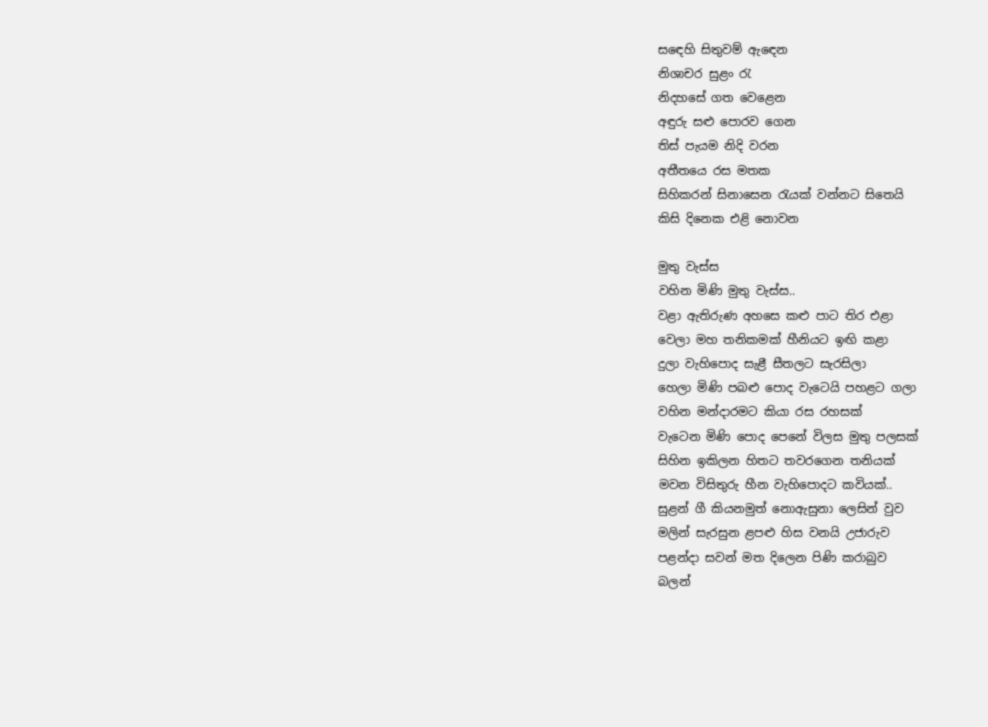සඳෙහි සිතුවම් ඇඳෙන
නිශාචර සුළං රැ
නිදහසේ ගත වෙළෙන
අඳුරු සළු පොරව ගෙන
තිස් පැයම නිදි වරන
අතීතයෙ රස මතක
සිහිකරන් සිනාසෙන රැයක් වන්නට සිතෙයි
කිසි දිනෙක එළි නොවන

මුතු වැස්ස
වහින මිණි මුතු වැස්ස..
වළා ඇතිරුණ අහසෙ කළු පාට තිර එළා
වෙලා මහ තනිකමක් හීනියට ඉඟි කළා
දුලා වැහිපොද සැළී සීතලට සැරසිලා
හෙලා මිණි පබළු පොද වැටෙයි පහළට ගලා
වහින මන්දාරමට කියා රස රහසක්
වැටෙන මිණි පොද පෙනේ විලස මුතු පලසක්
සිහින ඉකිලන හිතට තවරගෙන තනියක්
මවන විසිතුරු හීන වැහිපොදට කවියක්..
සුළන් ගී කියනමුත් නොඇසුනා ලෙසින් වුව
මලින් සැරසුන ළපළු හිස වනයි උජාරුව
පළන්දා සවන් මත දිලෙන පිණි කරාබුව
බලන්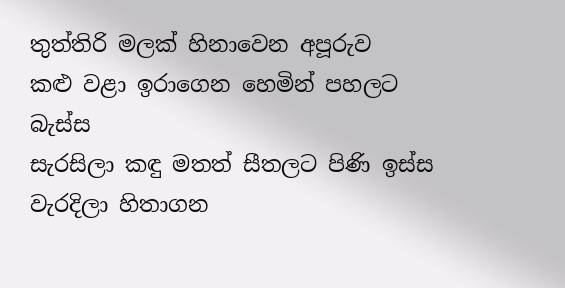තුත්තිරි මලක් හිනාවෙන අපූරුව
කළු වළා ඉරාගෙන හෙමින් පහලට බැස්ස
සැරසිලා කඳු මතත් සීතලට පිණි ඉස්ස
වැරදිලා හිතාගන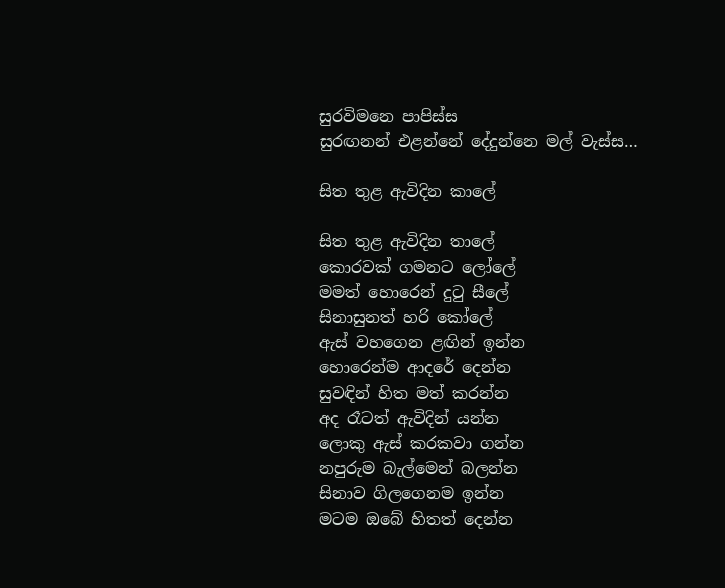සුරවිමනෙ පාපිස්ස
සුරඟනන් එළන්නේ දේදුන්නෙ මල් වැස්ස…

සිත තුළ ඇවිදින කාලේ

සිත තුළ ඇවිදින තාලේ
කොරවක් ගමනට ලෝලේ
මමත් හොරෙන් දුටු සීලේ
සිනාසුනත් හරි කෝලේ
ඇස් වහගෙන ළඟින් ඉන්න
හොරෙන්ම ආදරේ දෙන්න
සුවඳින් හිත මත් කරන්න
අද රෑටත් ඇවිදින් යන්න
ලොකු ඇස් කරකවා ගන්න
නපුරුම බැල්මෙන් බලන්න
සිනාව ගිලගෙනම ඉන්න
මටම ඔබේ හිතත් දෙන්න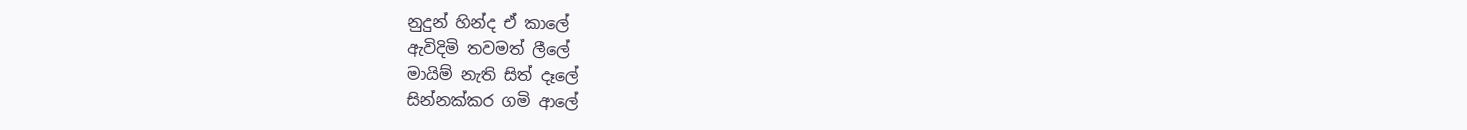නුදුන් හින්ද ඒ කාලේ
ඇවිදිමි තවමත් ලීලේ
මායිම් නැති සිත් දෑලේ
සින්නක්කර ගමි ආලේ